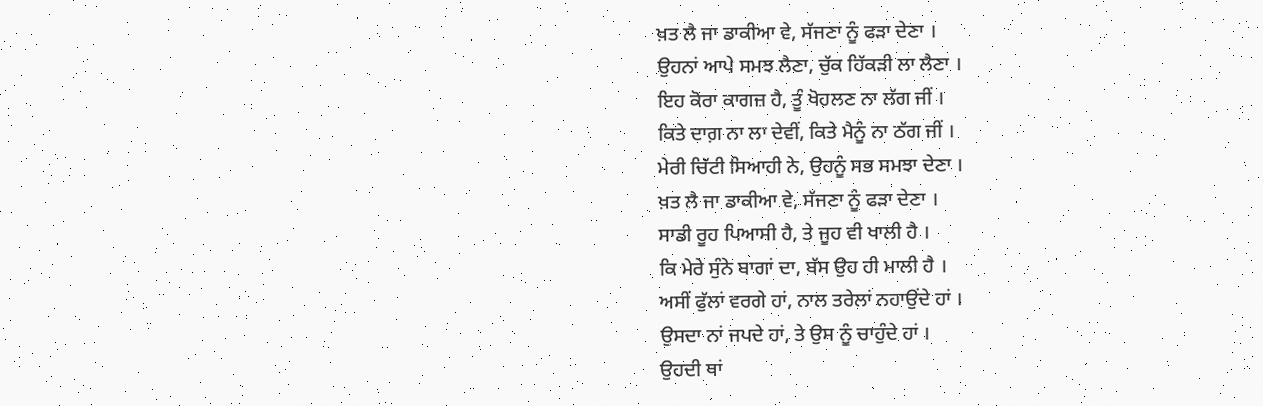ਖ਼ਤ ਲੈ ਜਾ ਡਾਕੀਆ ਵੇ, ਸੱਜਣਾ ਨੂੰ ਫੜਾ ਦੇਣਾ ।
ਉਹਨਾਂ ਆਪੇ ਸਮਝ ਲੈਣਾ, ਚੁੱਕ ਹਿੱਕੜੀ ਲਾ ਲੈਣਾ ।
ਇਹ ਕੋਰਾ ਕਾਗਜ਼ ਹੈ, ਤੂੰ ਖੋਹਲਣ ਨਾ ਲੱਗ ਜੀਂ ।
ਕਿਤੇ ਦਾਗ਼ ਨਾ ਲਾ ਦੇਵੀਂ, ਕਿਤੇ ਮੈਨੂੰ ਨਾ ਠੱਗ ਜੀਂ ।
ਮੇਰੀ ਚਿੱਟੀ ਸਿਆਹੀ ਨੇ, ਉਹਨੂੰ ਸਭ ਸਮਝਾ ਦੇਣਾ ।
ਖ਼ਤ ਲੈ ਜਾ ਡਾਕੀਆ ਵੇ, ਸੱਜਣਾ ਨੂੰ ਫੜਾ ਦੇਣਾ ।
ਸਾਡੀ ਰੂਹ ਪਿਆਸੀ ਹੈ, ਤੇ ਜੂਹ ਵੀ ਖਾਲੀ ਹੈ ।
ਕਿ ਮੇਰੇ ਸੁੰਨੇ ਬਾਗਾਂ ਦਾ, ਬੱਸ ਉਹ ਹੀ ਮਾਲੀ ਹੈ ।
ਅਸੀਂ ਫੁੱਲਾਂ ਵਰਗੇ ਹਾਂ, ਨਾਲ ਤਰੇਲਾਂ ਨਹਾਉਂਦੇ ਹਾਂ ।
ਉਸਦਾ ਨਾਂ ਜਪਦੇ ਹਾਂ, ਤੇ ਉਸ ਨੂੰ ਚਾਹੁੰਦੇ ਹਾਂ ।
ਉਹਦੀ ਥਾਂ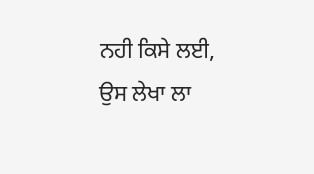ਨਹੀ ਕਿਸੇ ਲਈ, ਉਸ ਲੇਖਾ ਲਾ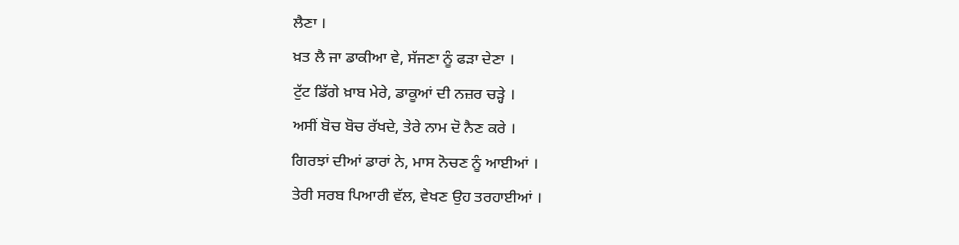ਲੈਣਾ ।
ਖ਼ਤ ਲੈ ਜਾ ਡਾਕੀਆ ਵੇ, ਸੱਜਣਾ ਨੂੰ ਫੜਾ ਦੇਣਾ ।
ਟੁੱਟ ਡਿੱਗੇ ਖ਼ਾਬ ਮੇਰੇ, ਡਾਕੂਆਂ ਦੀ ਨਜ਼ਰ ਚੜ੍ਹੇ ।
ਅਸੀਂ ਬੋਚ ਬੋਚ ਰੱਖਦੇ, ਤੇਰੇ ਨਾਮ ਦੋ ਨੈਣ ਕਰੇ ।
ਗਿਰਝਾਂ ਦੀਆਂ ਡਾਰਾਂ ਨੇ, ਮਾਸ ਨੋਚਣ ਨੂੰ ਆਈਆਂ ।
ਤੇਰੀ ਸਰਬ ਪਿਆਰੀ ਵੱਲ, ਵੇਖਣ ਉਹ ਤਰਹਾਈਆਂ ।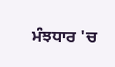ਮੰਝਧਾਰ 'ਚ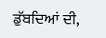ਡੁੱਬਦਿਆਂ ਦੀ,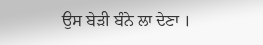ਉਸ ਬੇੜੀ ਬੰਨੇ ਲਾ ਦੇਣਾ ।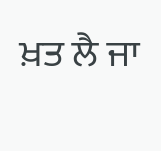ਖ਼ਤ ਲੈ ਜਾ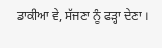ਡਾਕੀਆ ਵੇ, ਸੱਜਣਾ ਨੂੰ ਫੜ੍ਹਾ ਦੇਣਾ ।